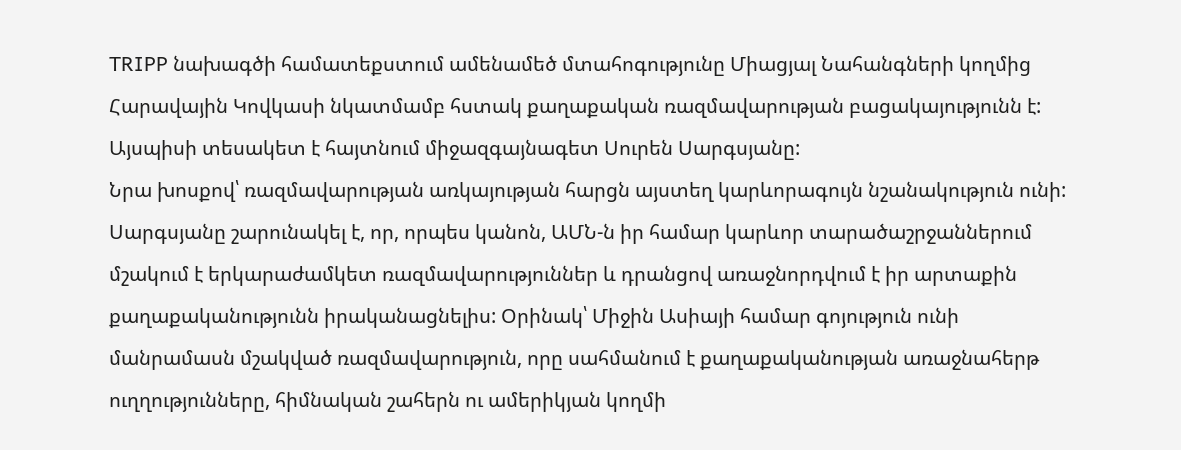TRIPP նախագծի համատեքստում ամենամեծ մտահոգությունը Միացյալ Նահանգների կողմից Հարավային Կովկասի նկատմամբ հստակ քաղաքական ռազմավարության բացակայությունն է: Այսպիսի տեսակետ է հայտնում միջազգայնագետ Սուրեն Սարգսյանը:
Նրա խոսքով՝ ռազմավարության առկայության հարցն այստեղ կարևորագույն նշանակություն ունի: Սարգսյանը շարունակել է, որ, որպես կանոն, ԱՄՆ-ն իր համար կարևոր տարածաշրջաններում մշակում է երկարաժամկետ ռազմավարություններ և դրանցով առաջնորդվում է իր արտաքին քաղաքականությունն իրականացնելիս: Օրինակ՝ Միջին Ասիայի համար գոյություն ունի մանրամասն մշակված ռազմավարություն, որը սահմանում է քաղաքականության առաջնահերթ ուղղությունները, հիմնական շահերն ու ամերիկյան կողմի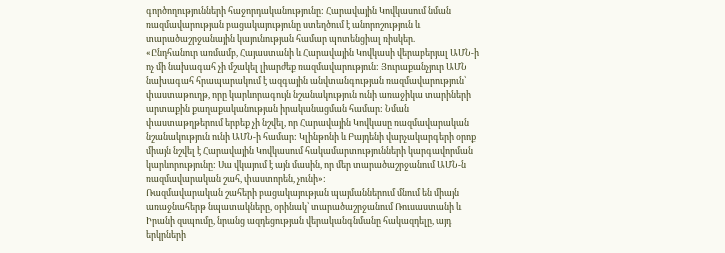գործողությունների հաջորդականությունը: Հարավային Կովկասում նման ռազմավարության բացակայությունը ստեղծում է անորոշություն և տարածաշրջանային կայունության համար պոտենցիալ ռիսկեր.
«Ընդհանուր առմամբ, Հայաստանի և Հարավային Կովկասի վերաբերյալ ԱՄՆ-ի ոչ մի նախագահ չի մշակել լիարժեք ռազմավարություն: Յուրաքանչյուր ԱՄՆ նախագահ հրապարակում է ազգային անվտանգության ռազմավարություն՝ փաստաթուղթ, որը կարևորագույն նշանակություն ունի առաջիկա տարիների արտաքին քաղաքականության իրականացման համար: Նման փաստաթղթերում երբեք չի նշվել, որ Հարավային Կովկասը ռազմավարական նշանակություն ունի ԱՄՆ-ի համար: Կլինթոնի և Բայդենի վարչակարգերի օրոք միայն նշվել է Հարավային Կովկասում հակամարտությունների կարգավորման կարևորությունը: Սա վկայում է այն մասին, որ մեր տարածաշրջանում ԱՄՆ-ն ռազմավարական շահ, փաստորեն, չունի»:
Ռազմավարական շահերի բացակայության պայմաններում մնում են միայն առաջնահերթ նպատակները, օրինակ՝ տարածաշրջանում Ռուսաստանի և Իրանի զսպումը, նրանց ազդեցության վերականգնմանը հակազդելը, այդ երկրների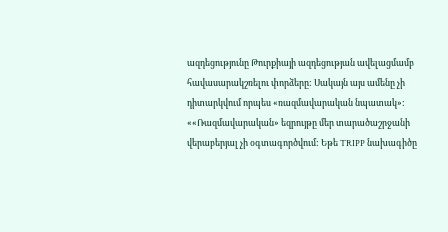ազդեցությունը Թուրքիայի ազդեցության ավելացմամբ հավասարակշռելու փորձերը: Սակայն այս ամենը չի դիտարկվում որպես «ռազմավարական նպատակ»:
««Ռազմավարական» եզրույթը մեր տարածաշրջանի վերաբերյալ չի օգտագործվում: Եթե TRIPP նախագիծը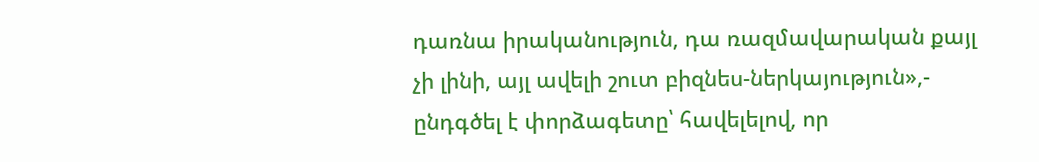դառնա իրականություն, դա ռազմավարական քայլ չի լինի, այլ ավելի շուտ բիզնես-ներկայություն»,- ընդգծել է փորձագետը՝ հավելելով, որ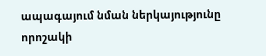ապագայում նման ներկայությունը որոշակի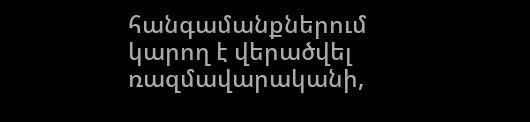հանգամանքներում կարող է վերածվել ռազմավարականի,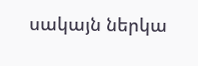սակայն ներկա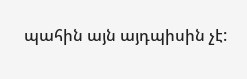պահին այն այդպիսին չէ: